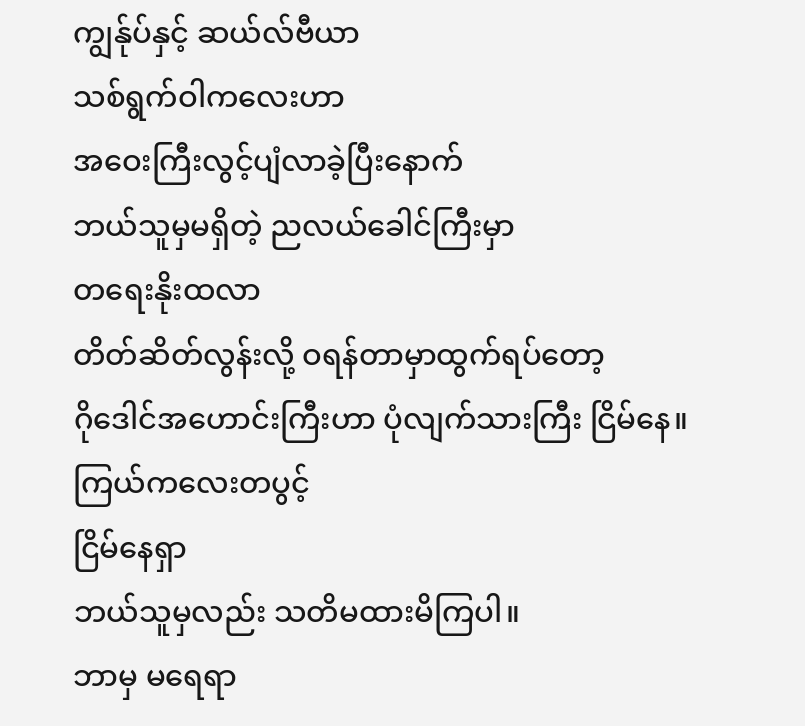ကျွန်ုပ်နှင့် ဆယ်လ်ဗီယာ
သစ်ရွက်ဝါကလေးဟာ
အဝေးကြီးလွင့်ပျံလာခဲ့ပြီးနောက်
ဘယ်သူမှမရှိတဲ့ ညလယ်ခေါင်ကြီးမှာ
တရေးနိုးထလာ
တိတ်ဆိတ်လွန်းလို့ ဝရန်တာမှာထွက်ရပ်တော့
ဂိုဒေါင်အဟောင်းကြီးဟာ ပုံလျက်သားကြီး ငြိမ်နေ။
ကြယ်ကလေးတပွင့်
ငြိမ်နေရှာ
ဘယ်သူမှလည်း သတိမထားမိကြပါ။
ဘာမှ မရေရာ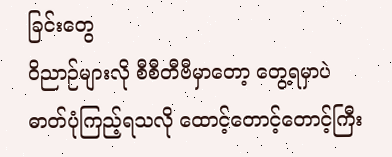ခြင်းတွေ
ဝိညာဉ်များလို စီစီတီဗီမှာတော့ တွေ့ရမှာပဲ
ဓာတ်ပုံကြည့်ရသလို ထောင့်တောင့်တောင့်ကြီး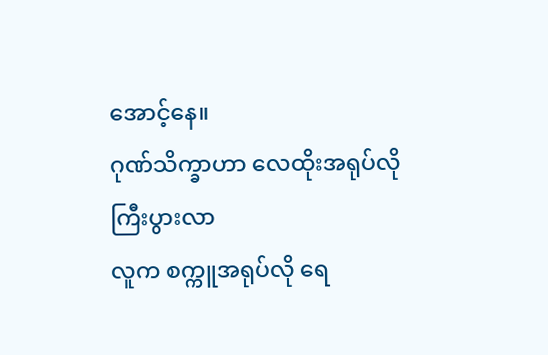အောင့်နေ။
ဂုဏ်သိက္ခာဟာ လေထိုးအရုပ်လို ကြီးပွားလာ
လူက စက္ကူအရုပ်လို ရေ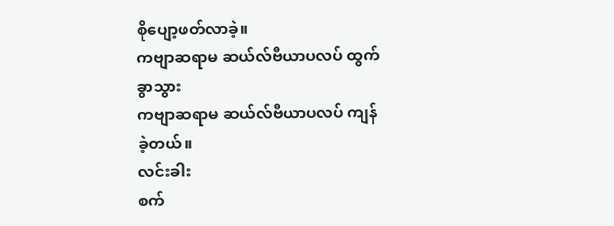စိုပျော့ဖတ်လာခဲ့။
ကဗျာဆရာမ ဆယ်လ်ဗီယာပလပ် ထွက်ခွာသွား
ကဗျာဆရာမ ဆယ်လ်ဗီယာပလပ် ကျန်ခဲ့တယ်။
လင်းခါး
စက်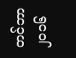တင်ဘာ ၂၀၁၆